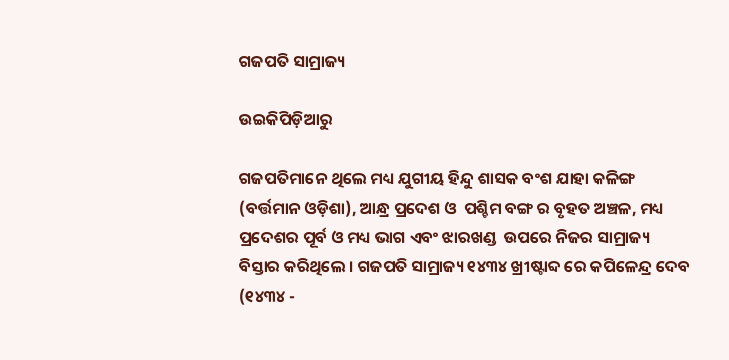ଗଜପତି ସାମ୍ରାଜ୍ୟ

ଉଇକିପିଡ଼ିଆ‌ରୁ

ଗଜପତିମାନେ ଥିଲେ ମଧ୍ୟ ଯୁଗୀୟ ହିନ୍ଦୁ ଶାସକ ବଂଶ ଯାହା କଳିଙ୍ଗ (ବର୍ତ୍ତମାନ ଓଡ଼ିଶା), ଆନ୍ଧ୍ର ପ୍ରଦେଶ ଓ  ପଶ୍ଚିମ ବଙ୍ଗ ର ବୃହତ ଅଞ୍ଚଳ, ମଧ୍ୟ ପ୍ରଦେଶର ପୂର୍ବ ଓ ମଧ୍ୟ ଭାଗ ଏବଂ ଝାରଖଣ୍ଡ  ଉପରେ ନିଜର ସାମ୍ରାଜ୍ୟ ବିସ୍ତାର କରିଥିଲେ । ଗଜପତି ସାମ୍ରାଜ୍ୟ ୧୪୩୪ ଖ୍ରୀଷ୍ଟାବ୍ଦ ରେ କପିଳେନ୍ଦ୍ର ଦେବ (୧୪୩୪ -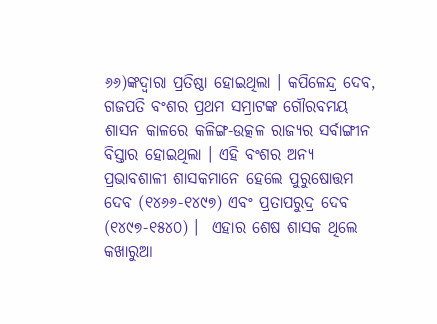୬୬)ଙ୍କଦ୍ୱାରା ପ୍ରତିଷ୍ଠା ହୋଇଥିଲା । କପିଳେନ୍ଦ୍ର ଦେବ, ଗଜପତି ବଂଶର ପ୍ରଥମ ସମ୍ରାଟଙ୍କ ଗୌରବମୟ ଶାସନ କାଳରେ କଳିଙ୍ଗ-ଉତ୍କଳ ରାଜ୍ୟର ସର୍ବାଙ୍ଗୀନ ବିସ୍ତାର ହୋଇଥିଲା । ଏହି ବଂଶର ଅନ୍ୟ ପ୍ରଭାବଶାଳୀ ଶାସକମାନେ ହେଲେ ପୁରୁଷୋତ୍ତମ ଦେବ (୧୪୬୬-୧୪୯୭) ଏବଂ ପ୍ରତାପରୁଦ୍ର ଦେବ (୧୪୯୭-୧୫୪୦) ।  ଏହାର ଶେଷ ଶାସକ ଥିଲେ କଖାରୁଆ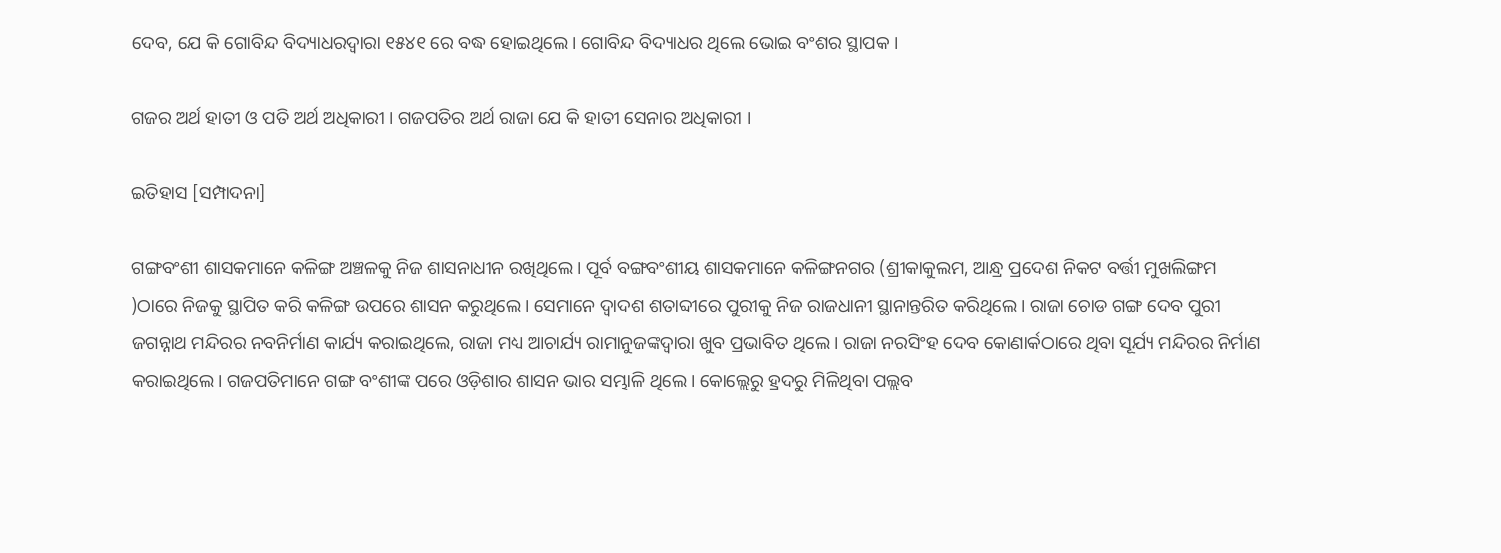ଦେବ, ଯେ କି ଗୋବିନ୍ଦ ବିଦ୍ୟାଧରଦ୍ୱାରା ୧୫୪୧ ରେ ବଦ୍ଧ ହୋଇଥିଲେ। ଗୋବିନ୍ଦ ବିଦ୍ୟାଧର ଥିଲେ ଭୋଇ ବଂଶର ସ୍ଥାପକ ।

ଗଜର ଅର୍ଥ ହାତୀ ଓ ପତି ଅର୍ଥ ଅଧିକାରୀ । ଗଜପତିର ଅର୍ଥ ରାଜା ଯେ କି ହାତୀ ସେନାର ଅଧିକାରୀ ।

ଇତିହାସ [ସମ୍ପାଦନା]

ଗଙ୍ଗବଂଶୀ ଶାସକମାନେ କଳିଙ୍ଗ ଅଞ୍ଚଳକୁ ନିଜ ଶାସନାଧୀନ ରଖିଥିଲେ। ପୂର୍ବ ବଙ୍ଗବଂଶୀୟ ଶାସକମାନେ କଳିଙ୍ଗନଗର (ଶ୍ରୀକାକୁଲମ, ଆନ୍ଧ୍ର ପ୍ରଦେଶ ନିକଟ ବର୍ତ୍ତୀ ମୁଖଲିଙ୍ଗମ )ଠାରେ ନିଜକୁ ସ୍ଥାପିତ କରି କଳିଙ୍ଗ ଉପରେ ଶାସନ କରୁଥିଲେ। ସେମାନେ ଦ୍ୱାଦଶ ଶତାବ୍ଦୀରେ ପୁରୀକୁ ନିଜ ରାଜଧାନୀ ସ୍ଥାନାନ୍ତରିତ କରିଥିଲେ। ରାଜା ଚୋଡ ଗଙ୍ଗ ଦେବ ପୁରୀ ଜଗନ୍ନାଥ ମନ୍ଦିରର ନବନିର୍ମାଣ କାର୍ଯ୍ୟ କରାଇଥିଲେ, ରାଜା ମଧ୍ୟ ଆଚାର୍ଯ୍ୟ ରାମାନୁଜଙ୍କଦ୍ୱାରା ଖୁବ ପ୍ରଭାବିତ ଥିଲେ। ରାଜା ନରସିଂହ ଦେବ କୋଣାର୍କଠାରେ ଥିବା ସୂର୍ଯ୍ୟ ମନ୍ଦିରର ନିର୍ମାଣ କରାଇଥିଲେ। ଗଜପତିମାନେ ଗଙ୍ଗ ବଂଶୀଙ୍କ ପରେ ଓଡ଼ିଶାର ଶାସନ ଭାର ସମ୍ଭାଳି ଥିଲେ। କୋଲ୍ଲେରୁ ହ୍ରଦରୁ ମିଳିଥିବା ପଲ୍ଲବ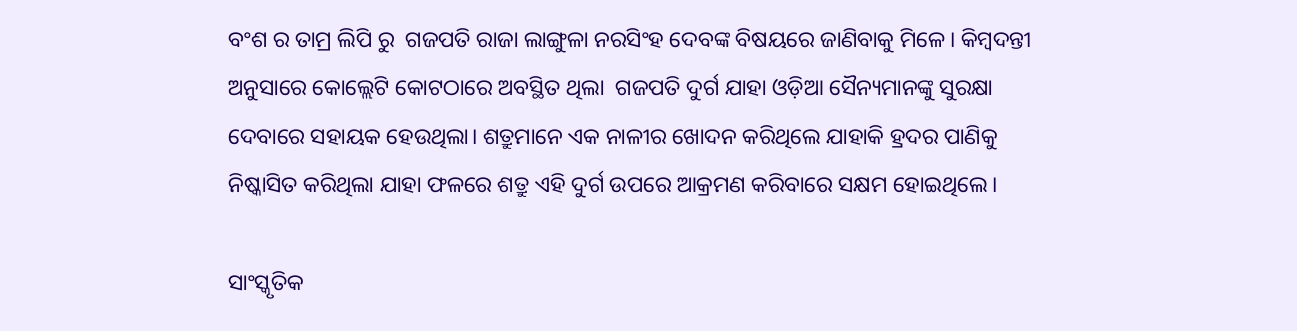ବଂଶ ର ତାମ୍ର ଲିପି ରୁ  ଗଜପତି ରାଜା ଲାଙ୍ଗୁଳା ନରସିଂହ ଦେବଙ୍କ ବିଷୟରେ ଜାଣିବାକୁ ମିଳେ। କିମ୍ବଦନ୍ତୀ ଅନୁସାରେ କୋଲ୍ଲେଟି କୋଟଠାରେ ଅବସ୍ଥିତ ଥିଲା  ଗଜପତି ଦୁର୍ଗ ଯାହା ଓଡ଼ିଆ ସୈନ୍ୟମାନଙ୍କୁ ସୁରକ୍ଷା ଦେବାରେ ସହାୟକ ହେଉଥିଲା। ଶତ୍ରୁମାନେ ଏକ ନାଳୀର ଖୋଦନ କରିଥିଲେ ଯାହାକି ହ୍ରଦର ପାଣିକୁ ନିଷ୍କାସିତ କରିଥିଲା ଯାହା ଫଳରେ ଶତ୍ରୁ ଏହି ଦୁର୍ଗ ଉପରେ ଆକ୍ରମଣ କରିବାରେ ସକ୍ଷମ ହୋଇଥିଲେ।

ସାଂସ୍କୃତିକ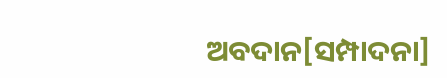ଅବଦାନ[ସମ୍ପାଦନା]